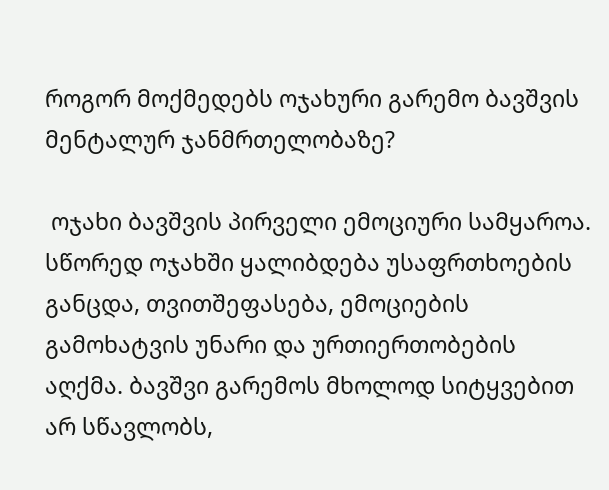როგორ მოქმედებს ოჯახური გარემო ბავშვის მენტალურ ჯანმრთელობაზე?

 ოჯახი ბავშვის პირველი ემოციური სამყაროა. სწორედ ოჯახში ყალიბდება უსაფრთხოების განცდა, თვითშეფასება, ემოციების გამოხატვის უნარი და ურთიერთობების აღქმა. ბავშვი გარემოს მხოლოდ სიტყვებით არ სწავლობს,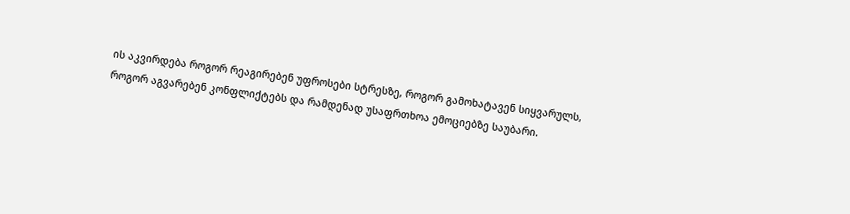ის აკვირდება როგორ რეაგირებენ უფროსები სტრესზე, როგორ გამოხატავენ სიყვარულს, როგორ აგვარებენ კონფლიქტებს და რამდენად უსაფრთხოა ემოციებზე საუბარი.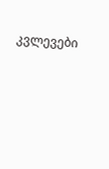კვლევები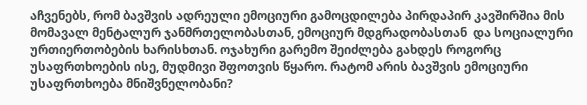აჩვენებს, რომ ბავშვის ადრეული ემოციური გამოცდილება პირდაპირ კავშირშია მის მომავალ მენტალურ ჯანმრთელობასთან, ემოციურ მდგრადობასთან  და სოციალური ურთიერთობების ხარისხთან. ოჯახური გარემო შეიძლება გახდეს როგორც უსაფრთხოების ისე, მუდმივი შფოთვის წყარო. რატომ არის ბავშვის ემოციური უსაფრთხოება მნიშვნელობანი?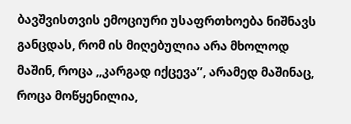ბავშვისთვის ემოციური უსაფრთხოება ნიშნავს განცდას, რომ ის მიღებულია არა მხოლოდ მაშინ, როცა ,,კარგად იქცევა’’, არამედ მაშინაც, როცა მოწყენილია,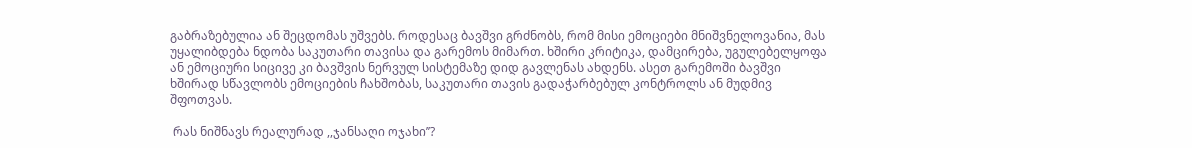გაბრაზებულია ან შეცდომას უშვებს. როდესაც ბავშვი გრძნობს, რომ მისი ემოციები მნიშვნელოვანია, მას უყალიბდება ნდობა საკუთარი თავისა და გარემოს მიმართ. ხშირი კრიტიკა, დამცირება, უგულებელყოფა ან ემოციური სიცივე კი ბავშვის ნერვულ სისტემაზე დიდ გავლენას ახდენს. ასეთ გარემოში ბავშვი ხშირად სწავლობს ემოციების ჩახშობას, საკუთარი თავის გადაჭარბებულ კონტროლს ან მუდმივ შფოთვას.

 რას ნიშნავს რეალურად ,,ჯანსაღი ოჯახი’’?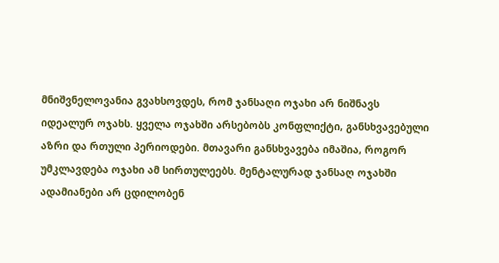მნიშვნელოვანია გვახსოვდეს, რომ ჯანსაღი ოჯახი არ ნიშნავს იდეალურ ოჯახს. ყველა ოჯახში არსებობს კონფლიქტი, განსხვავებული აზრი და რთული პერიოდები. მთავარი განსხვავება იმაშია, როგორ უმკლავდება ოჯახი ამ სირთულეებს. მენტალურად ჯანსაღ ოჯახში ადამიანები არ ცდილობენ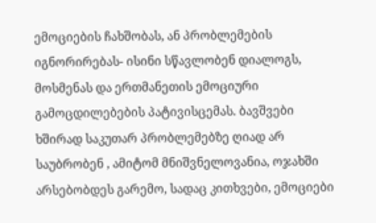ემოციების ჩახშობას, ან პრობლემების იგნორირებას- ისინი სწავლობენ დიალოგს, მოსმენას და ერთმანეთის ემოციური გამოცდილებების პატივისცემას. ბავშვები ხშირად საკუთარ პრობლემებზე ღიად არ საუბრობენ , ამიტომ მნიშვნელოვანია, ოჯახში არსებობდეს გარემო, სადაც კითხვები, ემოციები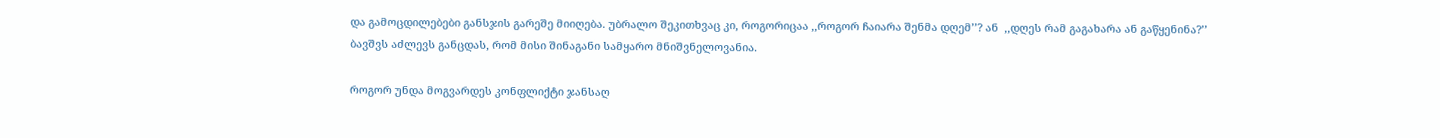და გამოცდილებები განსჯის გარეშე მიიღება. უბრალო შეკითხვაც კი, როგორიცაა ,,როგორ ჩაიარა შენმა დღემ’’? ან  ,,დღეს რამ გაგახარა ან გაწყენინა?’’ ბავშვს აძლევს განცდას, რომ მისი შინაგანი სამყარო მნიშვნელოვანია.

როგორ უნდა მოგვარდეს კონფლიქტი ჯანსაღ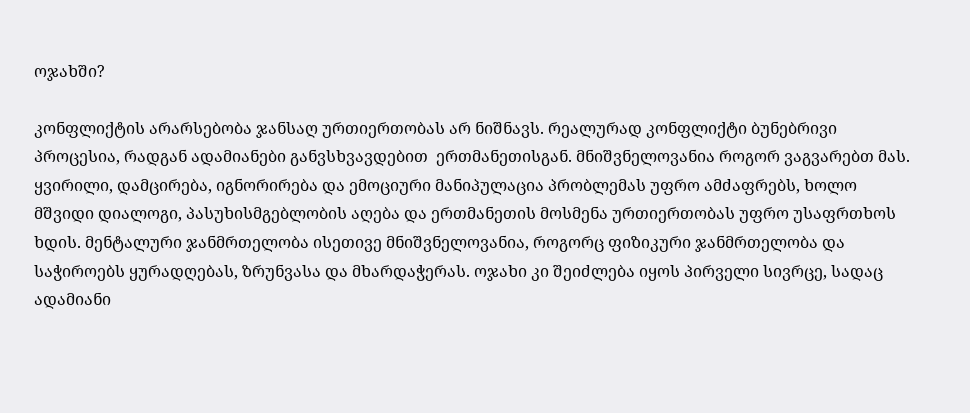ოჯახში?

კონფლიქტის არარსებობა ჯანსაღ ურთიერთობას არ ნიშნავს. რეალურად კონფლიქტი ბუნებრივი პროცესია, რადგან ადამიანები განვსხვავდებით  ერთმანეთისგან. მნიშვნელოვანია როგორ ვაგვარებთ მას. ყვირილი, დამცირება, იგნორირება და ემოციური მანიპულაცია პრობლემას უფრო ამძაფრებს, ხოლო მშვიდი დიალოგი, პასუხისმგებლობის აღება და ერთმანეთის მოსმენა ურთიერთობას უფრო უსაფრთხოს ხდის. მენტალური ჯანმრთელობა ისეთივე მნიშვნელოვანია, როგორც ფიზიკური ჯანმრთელობა და საჭიროებს ყურადღებას, ზრუნვასა და მხარდაჭერას. ოჯახი კი შეიძლება იყოს პირველი სივრცე, სადაც ადამიანი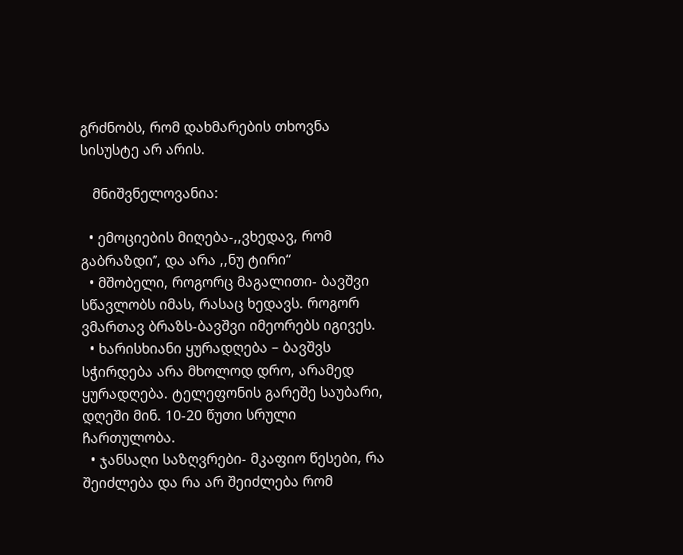გრძნობს, რომ დახმარების თხოვნა სისუსტე არ არის.

   მნიშვნელოვანია:

  • ემოციების მიღება-,,ვხედავ, რომ გაბრაზდი’’, და არა ,,ნუ ტირი“
  • მშობელი, როგორც მაგალითი- ბავშვი სწავლობს იმას, რასაც ხედავს. როგორ ვმართავ ბრაზს-ბავშვი იმეორებს იგივეს.
  • ხარისხიანი ყურადღება – ბავშვს სჭირდება არა მხოლოდ დრო, არამედ ყურადღება. ტელეფონის გარეშე საუბარი, დღეში მინ. 10-20 წუთი სრული ჩართულობა.
  • ჯანსაღი საზღვრები- მკაფიო წესები, რა შეიძლება და რა არ შეიძლება რომ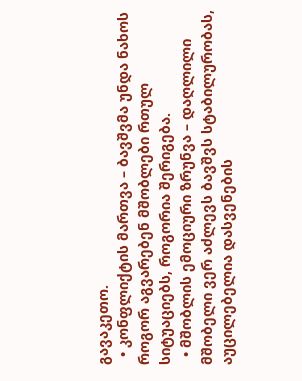გავაკეთო.
  • კონფლიქტის მართვა – ბავშვმა უნდა ნახოს როგორ აგვარებენ მშობლები რთულ სიტუაციებს, როგორია შერიგება.
  • მშობლის ემოციური ზრუნვა – დაღლილი მშობელი ვერ აძლევს ბავშვს სტაბილურობას, აუცილებელია დასვენების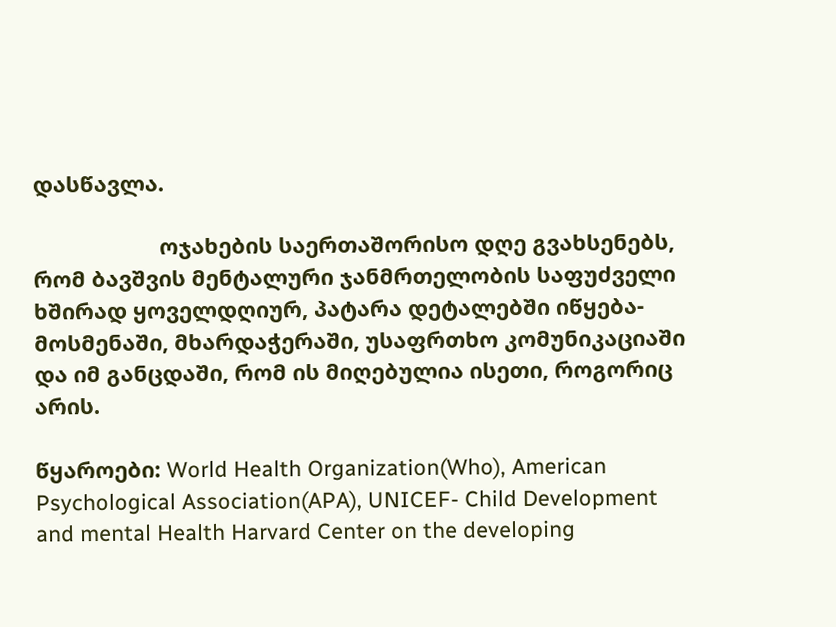დასწავლა.

                     ოჯახების საერთაშორისო დღე გვახსენებს, რომ ბავშვის მენტალური ჯანმრთელობის საფუძველი ხშირად ყოველდღიურ, პატარა დეტალებში იწყება-მოსმენაში, მხარდაჭერაში, უსაფრთხო კომუნიკაციაში და იმ განცდაში, რომ ის მიღებულია ისეთი, როგორიც არის.

წყაროები: World Health Organization(Who), American Psychological Association(APA), UNICEF- Child Development and mental Health Harvard Center on the developing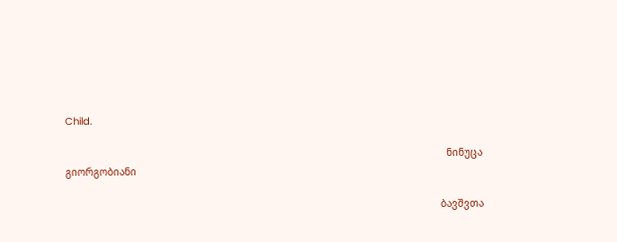Child.

                                                                                                                               ნინუცა გიორგობიანი

                                                                                                                             ბავშვთა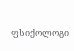ფსიქოლოგი